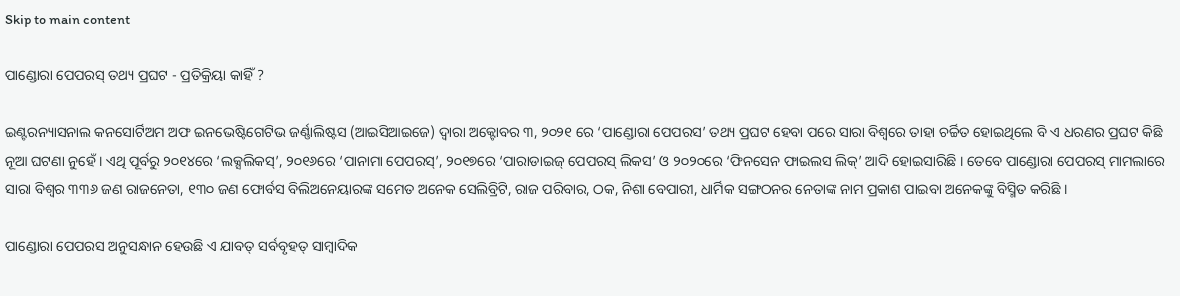Skip to main content

ପାଣ୍ଡୋରା ପେପରସ୍ ତଥ୍ୟ ପ୍ରଘଟ - ପ୍ରତିକ୍ରିୟା କାହିଁ ?

ଇଣ୍ଟରନ୍ୟାସନାଲ କନସୋର୍ଟିଅମ ଅଫ ଇନଭେଷ୍ଟିଗେଟିଭ ଜର୍ଣ୍ଣାଲିଷ୍ଟସ (ଆଇସିଆଇଜେ) ଦ୍ୱାରା ଅକ୍ଟୋବର ୩, ୨୦୨୧ ରେ ‘ପାଣ୍ଡୋରା ପେପରସ’ ତଥ୍ୟ ପ୍ରଘଟ ହେବା ପରେ ସାରା ବିଶ୍ୱରେ ତାହା ଚର୍ଚ୍ଚିତ ହୋଇଥିଲେ ବି ଏ ଧରଣର ପ୍ରଘଟ କିଛି ନୂଆ ଘଟଣା ନୁହେଁ । ଏଥି ପୂର୍ବରୁ ୨୦୧୪ରେ ‘ଲକ୍ସଲିକସ୍’, ୨୦୧୬ରେ ‘ପାନାମା ପେପରସ୍’, ୨୦୧୭ରେ ‘ପାରାଡାଇଜ୍ ପେପରସ୍ ଲିକସ’ ଓ ୨୦୨୦ରେ ‘ଫିନସେନ ଫାଇଲସ ଲିକ୍’ ଆଦି ହୋଇସାରିଛି । ତେବେ ପାଣ୍ଡୋରା ପେପରସ୍ ମାମଲାରେ ସାରା ବିଶ୍ୱର ୩୩୬ ଜଣ ରାଜନେତା, ୧୩୦ ଜଣ ଫୋର୍ବସ ବିଲିଅନେୟାରଙ୍କ ସମେତ ଅନେକ ସେଲିବ୍ରିଟି, ରାଜ ପରିବାର, ଠକ, ନିଶା ବେପାରୀ, ଧାର୍ମିକ ସଙ୍ଗଠନର ନେତାଙ୍କ ନାମ ପ୍ରକାଶ ପାଇବା ଅନେକଙ୍କୁ ବିସ୍ମିତ କରିଛି ।

ପାଣ୍ଡୋରା ପେପରସ ଅନୁସନ୍ଧାନ ହେଉଛି ଏ ଯାବତ୍ ସର୍ବବୃହତ୍ ସାମ୍ୱାଦିକ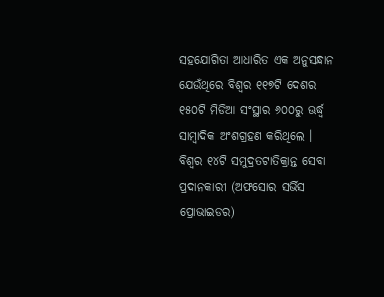ସହଯୋଗିତା ଆଧାରିତ ଏକ ଅନୁସନ୍ଧାନ ଯେଉଁଥିରେ ବିଶ୍ୱର ୧୧୭ଟି ଦେଶର ୧୫୦ଟି ମିଡିଆ ସଂସ୍ଥାର ୬୦୦ରୁ ଊର୍ଦ୍ଧ୍ୱ ସାମ୍ୱାଦିକ ଅଂଶଗ୍ରହଣ କରିଥିଲେ । ବିଶ୍ୱର ୧୪ଟି ସମୁଦ୍ରତଟାତିକ୍ରାନ୍ତ ସେବା ପ୍ରଦାନକାରୀ (ଅଫସୋର ସର୍ଭିସ ପ୍ରୋଭାଇଡର)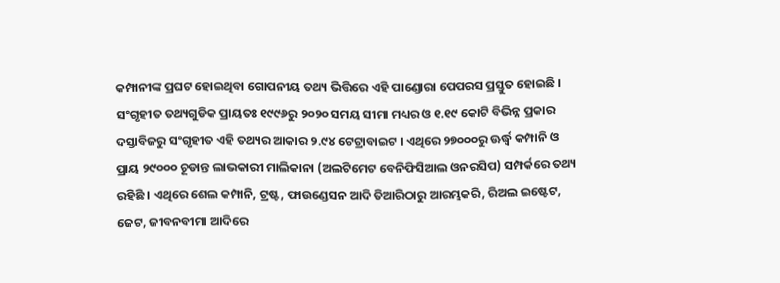କମ୍ପାନୀଙ୍କ ପ୍ରଘଟ ହୋଇଥିବା ଗୋପନୀୟ ତଥ୍ୟ ଭିତ୍ତିରେ ଏହି ପାଣ୍ଡୋରା ପେପରସ ପ୍ରସ୍ତୁତ ହୋଇଛି । ସଂଗୃହୀତ ତଥ୍ୟଗୁଡିକ ପ୍ରାୟତଃ ୧୯୯୬ରୁ ୨୦୨୦ ସମୟ ସୀମା ମଧ୍ୟର ଓ ୧.୧୯ କୋଟି ବିଭିନ୍ନ ପ୍ରକାର ଦସ୍ତାବିଜରୁ ସଂଗୃହୀତ ଏହି ତଥ୍ୟର ଆକାର ୨.୯୪ ଟେଟ୍ରାବାଇଟ । ଏଥିରେ ୨୭୦୦୦ରୁ ଊର୍ଦ୍ଧ୍ୱ କମ୍ପାନି ଓ ପ୍ରାୟ ୨୯୦୦୦ ଚୂଡାନ୍ତ ଲାଭକାରୀ ମାଲିକାନା (ଅଲଟିମେଟ ବେନିଫିସିଆଲ ଓନରସିପ) ସମ୍ପର୍କରେ ତଥ୍ୟ ରହିଛି । ଏଥିରେ ଶେଲ କମ୍ପାନି, ଟ୍ରଷ୍ଟ, ଫାଉଣ୍ଡେସନ ଆଦି ତିଆରିଠାରୁ ଆରମ୍ଭକରି, ରିଅଲ ଇଷ୍ଟେଟ, ଜେଟ, ଜୀବନବୀମା ଆଦିରେ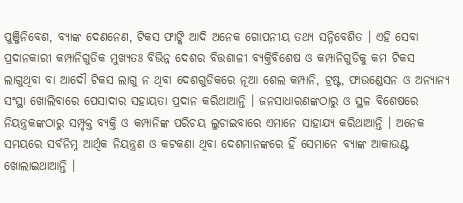ପୁଞ୍ଜିନିବେଶ, ବ୍ୟାଙ୍କ ଦେଣନେଣ, ଟିକସ ଫାଙ୍କି ଆଦି ଅନେକ ଗୋପନୀୟ ତଥ୍ୟ ସନ୍ନିବେଶିତ । ଏହି ସେବା ପ୍ରଦାନକାରୀ କମ୍ପାନିଗୁଡିକ ମୁଖ୍ୟତଃ ବିଭିନ୍ନ ଦେଶର ବିତ୍ତଶାଳୀ ବ୍ୟକ୍ତିବିଶେଷ ଓ କମ୍ପାନିଗୁଡିକୁ କମ ଟିକସ ଲାଗୁଥିବା ବା ଆଦୌ ଟିକସ ଲାଗୁ ନ ଥିବା ଦେଶଗୁଡିକରେ ନୂଆ ଶେଲ କମ୍ପାନି, ଟ୍ରଷ୍ଟ, ଫାଉଣ୍ଡେସନ ଓ ଅନ୍ୟାନ୍ୟ ସଂସ୍ଥା ଖୋଲିବାରେ ପେସାଦାର ସହାୟତା ପ୍ରଦାନ କରିଥାଆନ୍ତି । ଜନସାଧାରଣଙ୍କଠାରୁ ଓ ସ୍ଥଳ ବିଶେଷରେ ନିୟନ୍ତ୍ରକଙ୍କଠାରୁ ସମ୍ପୃକ୍ତ ବ୍ୟକ୍ତି ଓ କମ୍ପାନିଙ୍କ ପରିଚୟ ଲୁଚାଇବାରେ ଏମାନେ ସାହାଯ୍ୟ କରିଥାଆନ୍ତି । ଅନେକ ସମୟରେ ସର୍ବନିମ୍ନ ଆର୍ଥିକ ନିୟନ୍ତ୍ରଣ ଓ କଟକଣା ଥିବା ଦେଶମାନଙ୍କରେ ହିଁ ସେମାନେ ବ୍ୟାଙ୍କ ଆକାଉଣ୍ଟ ଖୋଲାଇଥାଆନ୍ତି ।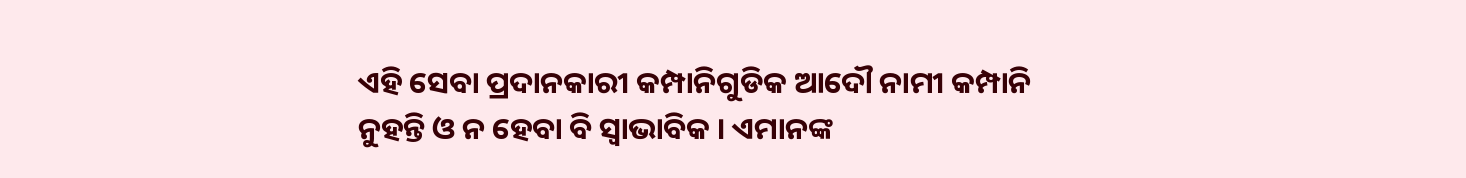ଏହି ସେବା ପ୍ରଦାନକାରୀ କମ୍ପାନିଗୁଡିକ ଆଦୌ ନାମୀ କମ୍ପାନି ନୁହନ୍ତି ଓ ନ ହେବା ବି ସ୍ୱାଭାବିକ । ଏମାନଙ୍କ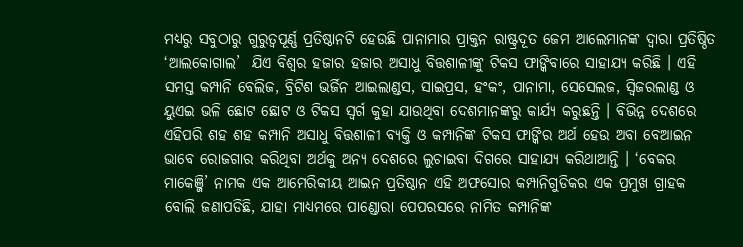ମଧ୍ୟରୁ ସବୁଠାରୁ ଗୁରୁତ୍ୱପୂର୍ଣ୍ଣ ପ୍ରତିଷ୍ଠାନଟି ହେଉଛି ପାନାମାର ପ୍ରାକ୍ତନ ରାଷ୍ଟ୍ରଦୂତ ଜେମ ଆଲେମାନଙ୍କ ଦ୍ୱାରା ପ୍ରତିଷ୍ଠିତ ‘ଆଲକୋଗାଲ’  ଯିଏ ବିଶ୍ୱର ହଜାର ହଜାର ଅସାଧୁ ବିତ୍ତଶାଳୀଙ୍କୁ ଟିକସ ଫାଙ୍କିବାରେ ସାହାଯ୍ୟ କରିଛି । ଏହି ସମସ୍ତ କମ୍ପାନି ବେଲିଜ, ବ୍ରିଟିଶ ଭର୍ଜିନ ଆଇଲାଣ୍ଡସ, ସାଇପ୍ରସ, ହଂକଂ, ପାନାମା, ସେସେଲଜ, ସ୍ୱିଜରଲାଣ୍ଡ ଓ ୟୁଏଇ ଭଳି ଛୋଟ ଛୋଟ ଓ ଟିକସ ସ୍ୱର୍ଗ କୁହା ଯାଉଥିବା ଦେଶମାନଙ୍କରୁ କାର୍ଯ୍ୟ କରୁଛନ୍ତି । ବିଭିନ୍ନ ଦେଶରେ ଏହିପରି ଶହ ଶହ କମ୍ପାନି ଅସାଧୁ ବିତ୍ତଶାଳୀ ବ୍ୟକ୍ତି ଓ କମ୍ପାନିଙ୍କ ଟିକସ ଫାଙ୍କିର ଅର୍ଥ ହେଉ ଅବା ବେଆଇନ ଭାବେ ରୋଜଗାର କରିଥିବା ଅର୍ଥକୁ ଅନ୍ୟ ଦେଶରେ ଲୁଚାଇବା ଦିଗରେ ସାହାଯ୍ୟ କରିଥାଆନ୍ତି । ‘ବେକର ମାକେଞ୍ଜି’ ନାମକ ଏକ ଆମେରିକୀୟ ଆଇନ ପ୍ରତିଷ୍ଠାନ ଏହି ଅଫସୋର କମ୍ପାନିଗୁଡିକର ଏକ ପ୍ରମୁଖ ଗ୍ରାହକ ବୋଲି ଜଣାପଡିଛି, ଯାହା ମାଧ୍ୟମରେ ପାଣ୍ଡୋରା ପେପରସରେ ନାମିତ କମ୍ପାନିଙ୍କ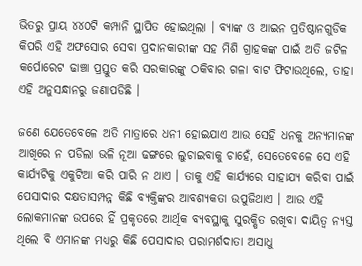ଭିତରୁ ପ୍ରାୟ ୪୪୦ଟି କମ୍ପାନି ସ୍ଥାପିତ ହୋଇଥିଲା । ବ୍ୟାଙ୍କ ଓ ଆଇନ ପ୍ରତିଷ୍ଠାନଗୁଡିକ କିପରି ଏହି ଅଫସୋର ସେବା ପ୍ରଦାନକାରୀଙ୍କ ସହ ମିଶି ଗ୍ରାହକଙ୍କ ପାଇଁ ଅତି ଜଟିଳ କର୍ପୋରେଟ ଢାଞ୍ଚା ପ୍ରସ୍ତୁତ କରି ସରକାରଙ୍କୁ ଠକିବାର ଗଳା ବାଟ ଫିଟାଉଥିଲେ, ତାହା ଏହି ଅନୁସନ୍ଧାନରୁ ଜଣାପଡିଛି ।

ଜଣେ ଯେତେବେଳେ ଅତି ମାତ୍ରାରେ ଧନୀ ହୋଇଯାଏ ଆଉ ସେହି ଧନକୁ ଅନ୍ୟମାନଙ୍କ ଆଖିରେ ନ ପଡିଲା ଭଳି ନୂଆ ଢଙ୍ଗରେ ଲୁଚାଇବାକୁ ଚାହେଁ, ସେତେବେଳେ ସେ ଏହି କାର୍ଯ୍ୟଟିକୁ ଏକୁଟିଆ କରି ପାରି ନ ଥାଏ । ତାକୁ ଏହି କାର୍ଯ୍ୟରେ ସାହାଯ୍ୟ କରିବା ପାଇଁ ପେସାଦାର ଦକ୍ଷତାସମ୍ପନ୍ନ କିଛି ବ୍ୟକ୍ତିଙ୍କର ଆବଶ୍ୟକତା ଉପୁଜିଥାଏ । ଆଉ ଏହି ଲୋକମାନଙ୍କ ଉପରେ ହିଁ ପ୍ରକୃତରେ ଆର୍ଥିକ ବ୍ୟବସ୍ଥାକୁ ସୁରକ୍ଷିତ ରଖିବା ଦାୟିତ୍ୱ ନ୍ୟସ୍ତ ଥିଲେ ବି ଏମାନଙ୍କ ମଧ୍ୟରୁ କିଛି ପେସାଦାର ପରାମର୍ଶଦାତା ଅସାଧୁ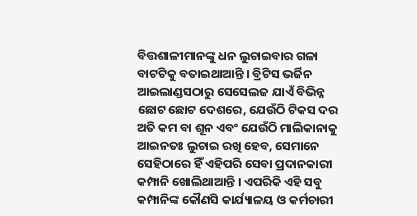ବିତ୍ତଶାଳୀମାନଙ୍କୁ ଧନ ଲୁଚାଇବାର ଗଳା ବାଟଟିକୁ ବତାଇଥାଆନ୍ତି । ବ୍ରିଟିସ ଭର୍ଜିନ ଆଇଲାଣ୍ଡସଠାରୁ ସେସେଲଜ ଯାଏଁ ବିଭିନ୍ନ ଛୋଟ ଛୋଟ ଦେଶରେ, ଯେଉଁଠି ଟିକସ ଦର ଅତି କମ ବା ଶୂନ ଏବଂ ଯେଉଁଠି ମାଲିକାନାକୁ ଆଇନତଃ ଲୁଚାଇ ରଖି ହେବ, ସେମାନେ ସେହିଠାରେ ହିଁ ଏହିପରି ସେବା ପ୍ରଦାନକାରୀ କମ୍ପାନି ଖୋଲିଥାଆନ୍ତି । ଏପରିକି ଏହି ସବୁ କମ୍ପାନିଙ୍କ କୌଣସି କାର୍ଯ୍ୟାଳୟ ଓ କର୍ମଚାରୀ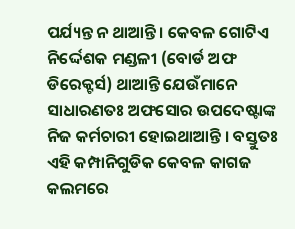ପର୍ଯ୍ୟନ୍ତ ନ ଥାଆନ୍ତି । କେବଳ ଗୋଟିଏ ନିର୍ଦ୍ଦେଶକ ମଣ୍ଡଳୀ (ବୋର୍ଡ ଅଫ ଡିରେକ୍ଟର୍ସ) ଥାଆନ୍ତି ଯେଉଁମାନେ ସାଧାରଣତଃ ଅଫସୋର ଉପଦେଷ୍ଟାଙ୍କ ନିଜ କର୍ମଚାରୀ ହୋଇଥାଆନ୍ତି । ବସ୍ତୁତଃ ଏହି କମ୍ପାନିଗୁଡିକ କେବଳ କାଗଜ କଲମରେ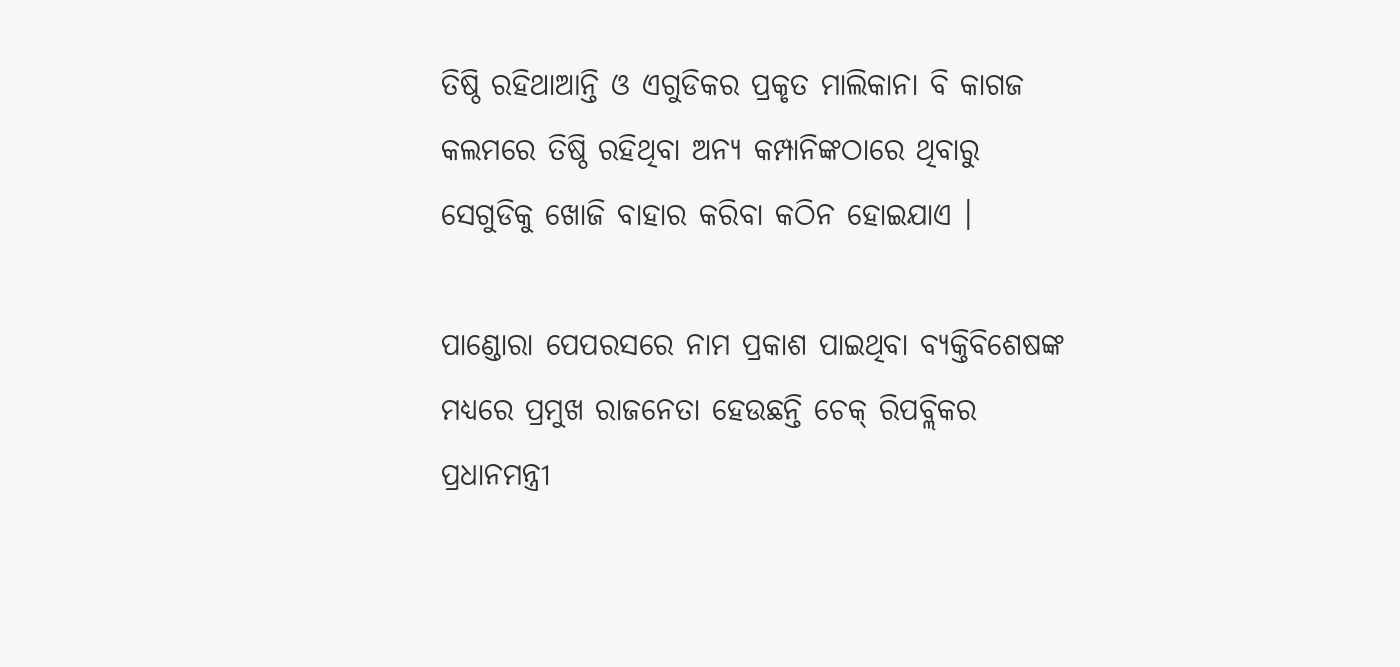ତିଷ୍ଠି ରହିଥାଆନ୍ତି ଓ ଏଗୁଡିକର ପ୍ରକୃତ ମାଲିକାନା ବି କାଗଜ କଲମରେ ତିଷ୍ଠି ରହିଥିବା ଅନ୍ୟ କମ୍ପାନିଙ୍କଠାରେ ଥିବାରୁ ସେଗୁଡିକୁ ଖୋଜି ବାହାର କରିବା କଠିନ ହୋଇଯାଏ ।

ପାଣ୍ଡୋରା ପେପରସରେ ନାମ ପ୍ରକାଶ ପାଇଥିବା ବ୍ୟକ୍ତିବିଶେଷଙ୍କ ମଧ୍ୟରେ ପ୍ରମୁଖ ରାଜନେତା ହେଉଛନ୍ତି ଚେକ୍ ରିପବ୍ଲିକର ପ୍ରଧାନମନ୍ତ୍ରୀ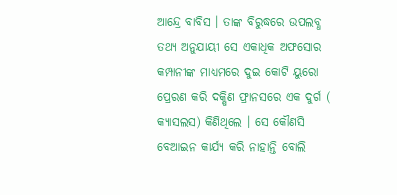ଆନ୍ଦ୍ରେ ବାବିସ । ତାଙ୍କ ବିରୁଦ୍ଧରେ ଉପଲବ୍ଧ ତଥ୍ୟ ଅନୁଯାୟୀ ସେ ଏକାଧିକ ଅଫସୋର କମ୍ପାନୀଙ୍କ ମାଧ୍ୟମରେ ଦୁଇ କୋଟି ୟୁରୋ ପ୍ରେରଣ କରି ଦକ୍ଷିଣ ଫ୍ରାନସରେ ଏକ ଦୁର୍ଗ ( କ୍ୟାସଲସ) କିଣିଥିଲେ । ସେ କୌଣସି ବେଆଇନ କାର୍ଯ୍ୟ କରି ନାହାନ୍ତି ବୋଲି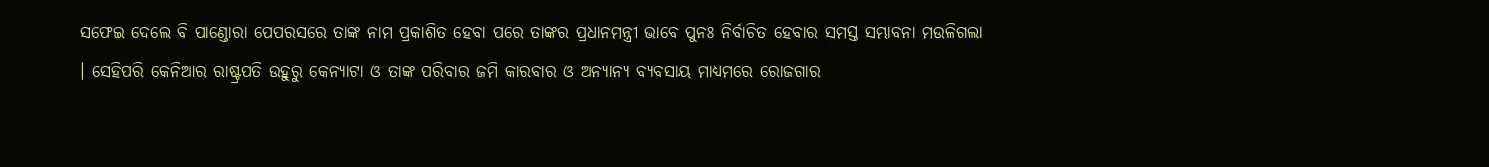ସଫେଇ ଦେଲେ ବି ପାଣ୍ଡୋରା ପେପରସରେ ତାଙ୍କ ନାମ ପ୍ରକାଶିତ ହେବା ପରେ ତାଙ୍କର ପ୍ରଧାନମନ୍ତ୍ରୀ ଭାବେ ପୁନଃ ନିର୍ବାଚିତ ହେବାର ସମସ୍ତ ସମ୍ଭାବନା ମଉଳିଗଲା । ସେହିପରି କେନିଆର ରାଷ୍ଟ୍ରପତି ଉହୁରୁ କେନ୍ୟାଟା ଓ ତାଙ୍କ ପରିବାର ଜମି କାରବାର ଓ ଅନ୍ୟାନ୍ୟ ବ୍ୟବସାୟ ମାଧ୍ୟମରେ ରୋଜଗାର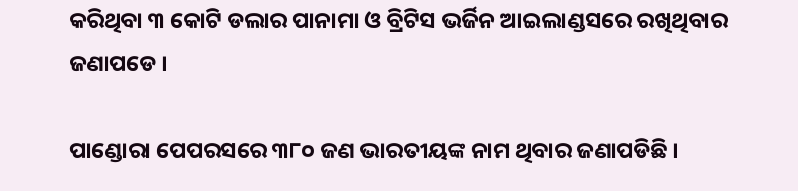କରିଥିବା ୩ କୋଟି ଡଲାର ପାନାମା ଓ ବ୍ରିଟିସ ଭର୍ଜିନ ଆଇଲାଣ୍ଡସରେ ରଖିଥିବାର ଜଣାପଡେ ।

ପାଣ୍ଡୋରା ପେପରସରେ ୩୮୦ ଜଣ ଭାରତୀୟଙ୍କ ନାମ ଥିବାର ଜଣାପଡିଛି ।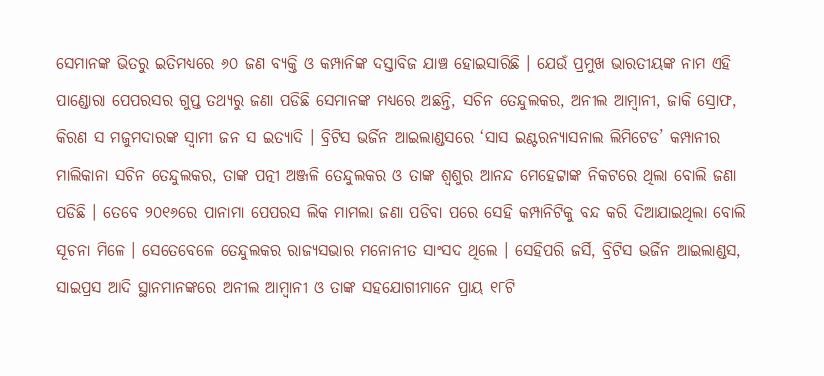ସେମାନଙ୍କ ଭିତରୁ ଇତିମଧ୍ୟରେ ୬୦ ଜଣ ବ୍ୟକ୍ତି ଓ କମ୍ପାନିଙ୍କ ଦସ୍ତାବିଜ ଯାଞ୍ଚ ହୋଇସାରିଛି । ଯେଉଁ ପ୍ରମୁଖ ଭାରତୀୟଙ୍କ ନାମ ଏହି ପାଣ୍ଡୋରା ପେପରସର ଗୁପ୍ତ ତଥ୍ୟରୁ ଜଣା ପଡିଛି ସେମାନଙ୍କ ମଧ୍ୟରେ ଅଛନ୍ତି, ସଚିନ ତେନ୍ଦୁଲକର, ଅନୀଲ ଆମ୍ୱାନୀ, ଜାକି ସ୍ରୋଫ, କିରଣ ସ ମଜୁମଦାରଙ୍କ ସ୍ୱାମୀ ଜନ ସ ଇତ୍ୟାଦି । ବ୍ରିଟିସ ଭର୍ଜିନ ଆଇଲାଣ୍ଡସରେ ‘ସାସ ଇଣ୍ଟରନ୍ୟାସନାଲ ଲିମିଟେଡ’ କମ୍ପାନୀର ମାଲିକାନା ସଚିନ ତେନ୍ଦୁଲକର, ତାଙ୍କ ପତ୍ନୀ ଅଞ୍ଜଳି ତେନ୍ଦୁଲକର ଓ ତାଙ୍କ ଶ୍ୱଶୁର ଆନନ୍ଦ ମେହେଟ୍ଟାଙ୍କ ନିକଟରେ ଥିଲା ବୋଲି ଜଣା ପଡିଛି । ତେବେ ୨୦୧୬ରେ ପାନାମା ପେପରସ ଲିକ ମାମଲା ଜଣା ପଡିବା ପରେ ସେହି କମ୍ପାନିଟିକୁ ବନ୍ଦ କରି ଦିଆଯାଇଥିଲା ବୋଲି ସୂଚନା ମିଳେ । ସେତେବେଳେ ତେନ୍ଦୁଲକର ରାଜ୍ୟସଭାର ମନୋନୀତ ସାଂସଦ ଥିଲେ । ସେହିପରି ଜର୍ସି, ବ୍ରିଟିସ ଭର୍ଜିନ ଆଇଲାଣ୍ଡସ, ସାଇପ୍ରସ ଆଦି ସ୍ଥାନମାନଙ୍କରେ ଅନୀଲ ଆମ୍ୱାନୀ ଓ ତାଙ୍କ ସହଯୋଗୀମାନେ ପ୍ରାୟ ୧୮ଟି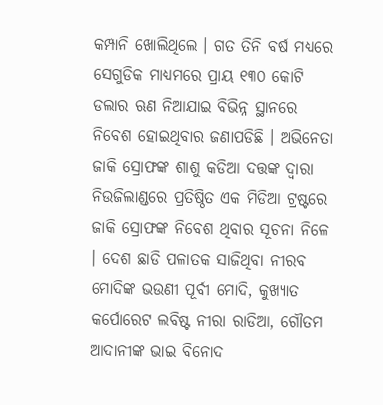କମ୍ପାନି ଖୋଲିଥିଲେ । ଗତ ତିନି ବର୍ଷ ମଧ୍ୟରେ ସେଗୁଡିକ ମାଧ୍ୟମରେ ପ୍ରାୟ ୧୩୦ କୋଟି ଡଲାର ଋଣ ନିଆଯାଇ ବିଭିନ୍ନ ସ୍ଥାନରେ ନିବେଶ ହୋଇଥିବାର ଜଣାପଡିଛି । ଅଭିନେତା ଜାକି ସ୍ରୋଫଙ୍କ ଶାଶୁ କଡିଆ ଦତ୍ତଙ୍କ ଦ୍ୱାରା ନିଉଜିଲାଣ୍ଡରେ ପ୍ରତିଷ୍ଠିତ ଏକ ମିଡିଆ ଟ୍ରଷ୍ଟରେ ଜାକି ସ୍ରୋଫଙ୍କ ନିବେଶ ଥିବାର ସୂଚନା ନିଳେ । ଦେଶ ଛାଡି ପଳାତକ ସାଜିଥିବା ନୀରବ ମୋଦିଙ୍କ ଭଉଣୀ ପୂର୍ବୀ ମୋଦି, କୁଖ୍ୟାତ କର୍ପୋରେଟ ଲବିଷ୍ଟ ନୀରା ରାଡିଆ, ଗୌତମ ଆଦାନୀଙ୍କ ଭାଇ ବିନୋଦ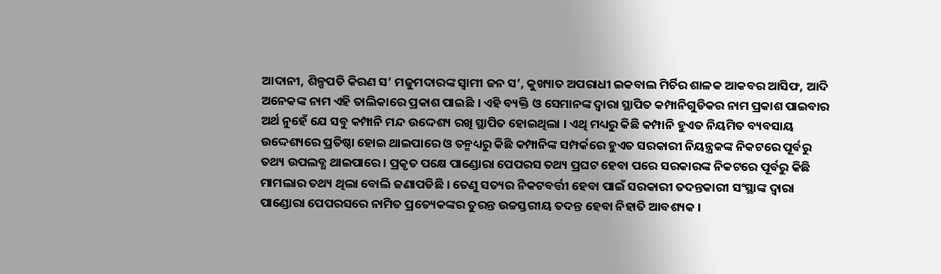ଆଦାନୀ, ଶିଳ୍ପପତି କିରଣ ସ’ ମଜୁମଦାରଙ୍କ ସ୍ୱାମୀ ଜନ ସ’, କୁଖ୍ୟାତ ଅପରାଧୀ ଇକବାଲ ମିର୍ଚିର ଶାଳକ ଆକବର ଆସିଫ, ଆଦି ଅନେକଙ୍କ ନାମ ଏହି ତାଲିକାରେ ପ୍ରକାଶ ପାଇଛି । ଏହି ବ୍ୟକ୍ତି ଓ ସେମାନଙ୍କ ଦ୍ୱାରା ସ୍ଥାପିତ କମ୍ପାନିଗୁଡିକର ନାମ ପ୍ରକାଶ ପାଇବାର ଅର୍ଥ ନୁହେଁ ଯେ ସବୁ କମ୍ପାନି ମନ୍ଦ ଉଦ୍ଦେଶ୍ୟ ରଖି ସ୍ଥାପିତ ହୋଇଥିଲା । ଏଥି ମଧ୍ୟରୁ କିଛି କମ୍ପାନି ହୁଏତ ନିୟମିତ ବ୍ୟବସାୟ ଉଦ୍ଦେଶ୍ୟରେ ପ୍ରତିଷ୍ଠା ହୋଇ ଥାଇପାରେ ଓ ତନ୍ମଧ୍ୟରୁ କିଛି କମ୍ପାନିଙ୍କ ସମ୍ପର୍କରେ ହୁଏତ ସରକାରୀ ନିୟନ୍ତ୍ରକଙ୍କ ନିକଟରେ ପୂର୍ବରୁ ତଥ୍ୟ ଉପଲବ୍ଧ ଥାଇପାରେ । ପ୍ରକୃତ ପକ୍ଷେ ପାଣ୍ଡୋରା ପେପରସ ତଥ୍ୟ ପ୍ରଘଟ ହେବା ପରେ ସରକାରଙ୍କ ନିକଟରେ ପୂର୍ବରୁ କିଛି ମାମଲାର ତଥ୍ୟ ଥିଲା ବୋଲି ଜଣାପଡିଛି । ତେଣୁ ସତ୍ୟର ନିକଟବର୍ତ୍ତୀ ହେବା ପାଇଁ ସରକାରୀ ତଦନ୍ତକାରୀ ସଂସ୍ଥାଙ୍କ ଦ୍ୱାରା ପାଣ୍ଡୋରା ପେପରସରେ ନାମିତ ପ୍ରତ୍ୟେକଙ୍କର ତୁରନ୍ତ ଉଚ୍ଚସ୍ତରୀୟ ତଦନ୍ତ ହେବା ନିହାତି ଆବଶ୍ୟକ ।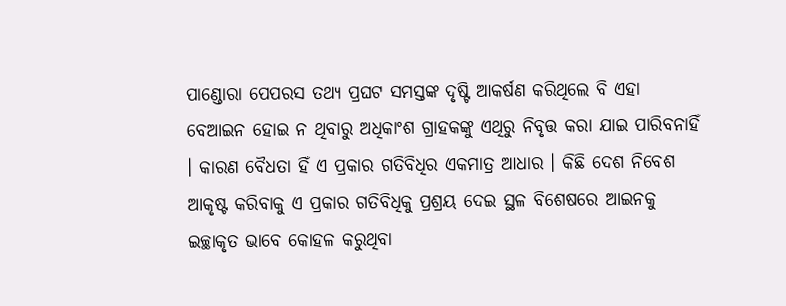ପାଣ୍ଡୋରା ପେପରସ ତଥ୍ୟ ପ୍ରଘଟ ସମସ୍ତଙ୍କ ଦୃଷ୍ଟି ଆକର୍ଷଣ କରିଥିଲେ ବି ଏହା ବେଆଇନ ହୋଇ ନ ଥିବାରୁ ଅଧିକାଂଶ ଗ୍ରାହକଙ୍କୁ ଏଥିରୁ ନିବୃତ୍ତ କରା ଯାଇ ପାରିବନାହିଁ । କାରଣ ବୈଧତା ହିଁ ଏ ପ୍ରକାର ଗତିବିଧିର ଏକମାତ୍ର ଆଧାର । କିଛି ଦେଶ ନିବେଶ ଆକୃଷ୍ଟ କରିବାକୁ ଏ ପ୍ରକାର ଗତିବିଧିକୁ ପ୍ରଶ୍ରୟ ଦେଇ ସ୍ଥଳ ବିଶେଷରେ ଆଇନକୁ ଇଚ୍ଛାକୃତ ଭାବେ କୋହଳ କରୁଥିବା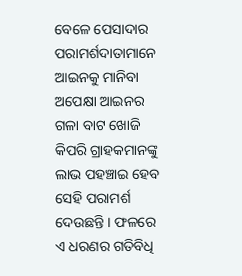ବେଳେ ପେସାଦାର ପରାମର୍ଶଦାତାମାନେ ଆଇନକୁ ମାନିବା ଅପେକ୍ଷା ଆଇନର ଗଳା ବାଟ ଖୋଜି କିପରି ଗ୍ରାହକମାନଙ୍କୁ ଲାଭ ପହଞ୍ଚାଇ ହେବ ସେହି ପରାମର୍ଶ ଦେଉଛନ୍ତି । ଫଳରେ ଏ ଧରଣର ଗତିବିଧି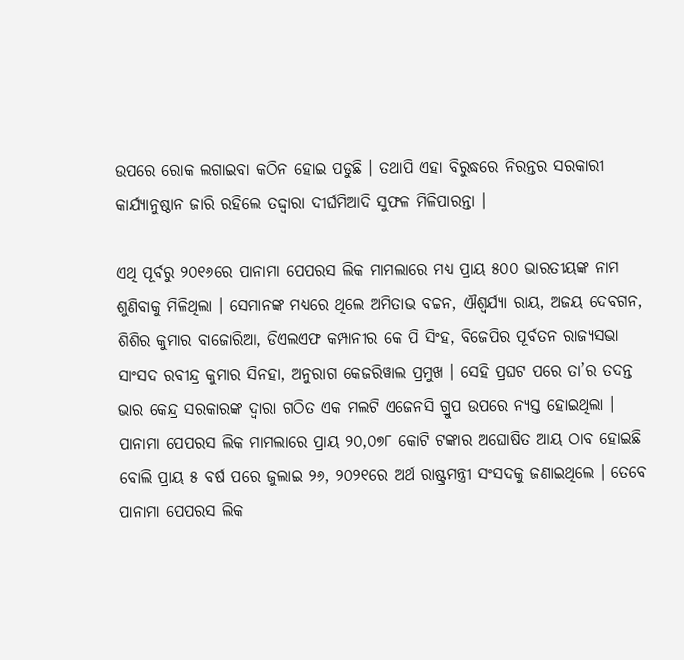ଉପରେ ରୋକ ଲଗାଇବା କଠିନ ହୋଇ ପଡୁଛି । ତଥାପି ଏହା ବିରୁଦ୍ଧରେ ନିରନ୍ତର ସରକାରୀ କାର୍ଯ୍ୟାନୁଷ୍ଠାନ ଜାରି ରହିଲେ ତଦ୍ଦ୍ୱାରା ଦୀର୍ଘମିଆଦି ସୁଫଳ ମିଳିପାରନ୍ତା ।

ଏଥି ପୂର୍ବରୁ ୨୦୧୬ରେ ପାନାମା ପେପରସ ଲିକ ମାମଲାରେ ମଧ୍ୟ ପ୍ରାୟ ୫୦୦ ଭାରତୀୟଙ୍କ ନାମ ଶୁଣିବାକୁ ମିଳିଥିଲା । ସେମାନଙ୍କ ମଧ୍ୟରେ ଥିଲେ ଅମିତାଭ ବଚ୍ଚନ, ଐଶ୍ୱର୍ଯ୍ୟା ରାୟ, ଅଜୟ ଦେବଗନ, ଶିଶିର କୁମାର ବାଜୋରିଆ, ଡିଏଲଏଫ କମ୍ପାନୀର କେ ପି ସିଂହ, ବିଜେପିର ପୂର୍ବତନ ରାଜ୍ୟସଭା ସାଂସଦ ରବୀନ୍ଦ୍ର କୁମାର ସିନହା, ଅନୁରାଗ କେଜରିୱାଲ ପ୍ରମୁଖ । ସେହି ପ୍ରଘଟ ପରେ ତା’ର ତଦନ୍ତ ଭାର କେନ୍ଦ୍ର ସରକାରଙ୍କ ଦ୍ୱାରା ଗଠିତ ଏକ ମଲଟି ଏଜେନସି ଗ୍ରୁପ ଉପରେ ନ୍ୟସ୍ତ ହୋଇଥିଲା । ପାନାମା ପେପରସ ଲିକ ମାମଲାରେ ପ୍ରାୟ ୨୦,୦୭୮ କୋଟି ଟଙ୍କାର ଅଘୋଷିତ ଆୟ ଠାବ ହୋଇଛି ବୋଲି ପ୍ରାୟ ୫ ବର୍ଷ ପରେ ଜୁଲାଇ ୨୬, ୨୦୨୧ରେ ଅର୍ଥ ରାଷ୍ଟ୍ରମନ୍ତ୍ରୀ ସଂସଦକୁ ଜଣାଇଥିଲେ । ତେବେ ପାନାମା ପେପରସ ଲିକ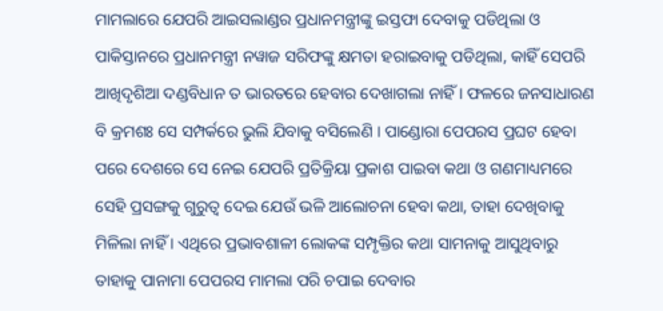ମାମଲାରେ ଯେପରି ଆଇସଲାଣ୍ଡର ପ୍ରଧାନମନ୍ତ୍ରୀଙ୍କୁ ଇସ୍ତଫା ଦେବାକୁ ପଡିଥିଲା ଓ ପାକିସ୍ତାନରେ ପ୍ରଧାନମନ୍ତ୍ରୀ ନୱାଜ ସରିଫଙ୍କୁ କ୍ଷମତା ହରାଇବାକୁ ପଡିଥିଲା, କାହିଁ ସେପରି ଆଖିଦୃଶିଆ ଦଣ୍ଡବିଧାନ ତ ଭାରତରେ ହେବାର ଦେଖାଗଲା ନାହିଁ । ଫଳରେ ଜନସାଧାରଣ ବି କ୍ରମଶଃ ସେ ସମ୍ପର୍କରେ ଭୁଲି ଯିବାକୁ ବସିଲେଣି । ପାଣ୍ଡୋରା ପେପରସ ପ୍ରଘଟ ହେବା ପରେ ଦେଶରେ ସେ ନେଇ ଯେପରି ପ୍ରତିକ୍ରିୟା ପ୍ରକାଶ ପାଇବା କଥା ଓ ଗଣମାଧ୍ୟମରେ ସେହି ପ୍ରସଙ୍ଗକୁ ଗୁରୁତ୍ୱ ଦେଇ ଯେଉଁ ଭଳି ଆଲୋଚନା ହେବା କଥା, ତାହା ଦେଖିବାକୁ ମିଳିଲା ନାହିଁ । ଏଥିରେ ପ୍ରଭାବଶାଳୀ ଲୋକଙ୍କ ସମ୍ପୃକ୍ତିର କଥା ସାମନାକୁ ଆସୁଥିବାରୁ ତାହାକୁ ପାନାମା ପେପରସ ମାମଲା ପରି ଚପାଇ ଦେବାର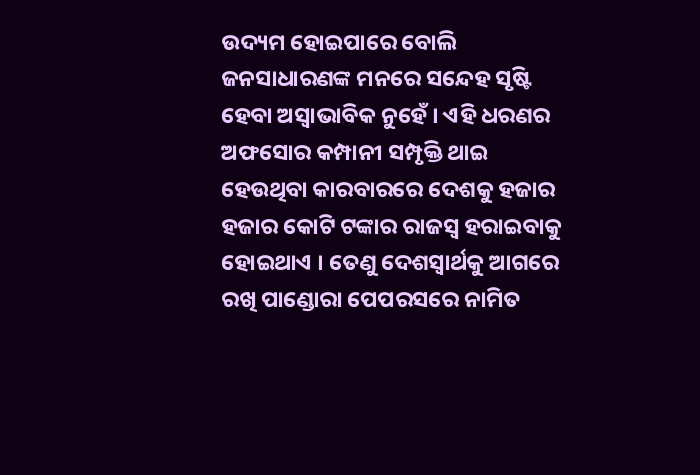ଉଦ୍ୟମ ହୋଇପାରେ ବୋଲି ଜନସାଧାରଣଙ୍କ ମନରେ ସନ୍ଦେହ ସୃଷ୍ଟି ହେବା ଅସ୍ୱାଭାବିକ ନୁହେଁ । ଏହି ଧରଣର ଅଫସୋର କମ୍ପାନୀ ସମ୍ପୃକ୍ତି ଥାଇ ହେଉଥିବା କାରବାରରେ ଦେଶକୁ ହଜାର ହଜାର କୋଟି ଟଙ୍କାର ରାଜସ୍ୱ ହରାଇବାକୁ ହୋଇଥାଏ । ତେଣୁ ଦେଶସ୍ୱାର୍ଥକୁ ଆଗରେ ରଖି ପାଣ୍ଡୋରା ପେପରସରେ ନାମିତ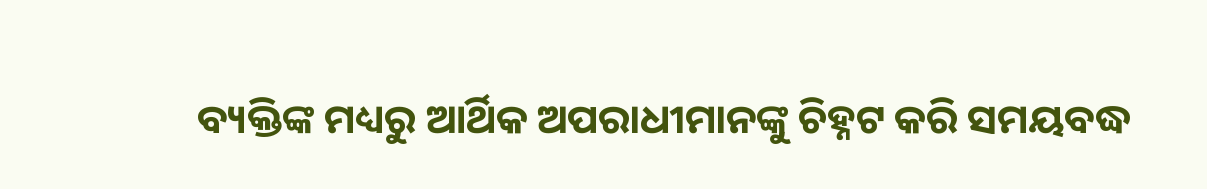ବ୍ୟକ୍ତିଙ୍କ ମଧ୍ୟରୁ ଆର୍ଥିକ ଅପରାଧୀମାନଙ୍କୁ ଚିହ୍ନଟ କରି ସମୟବଦ୍ଧ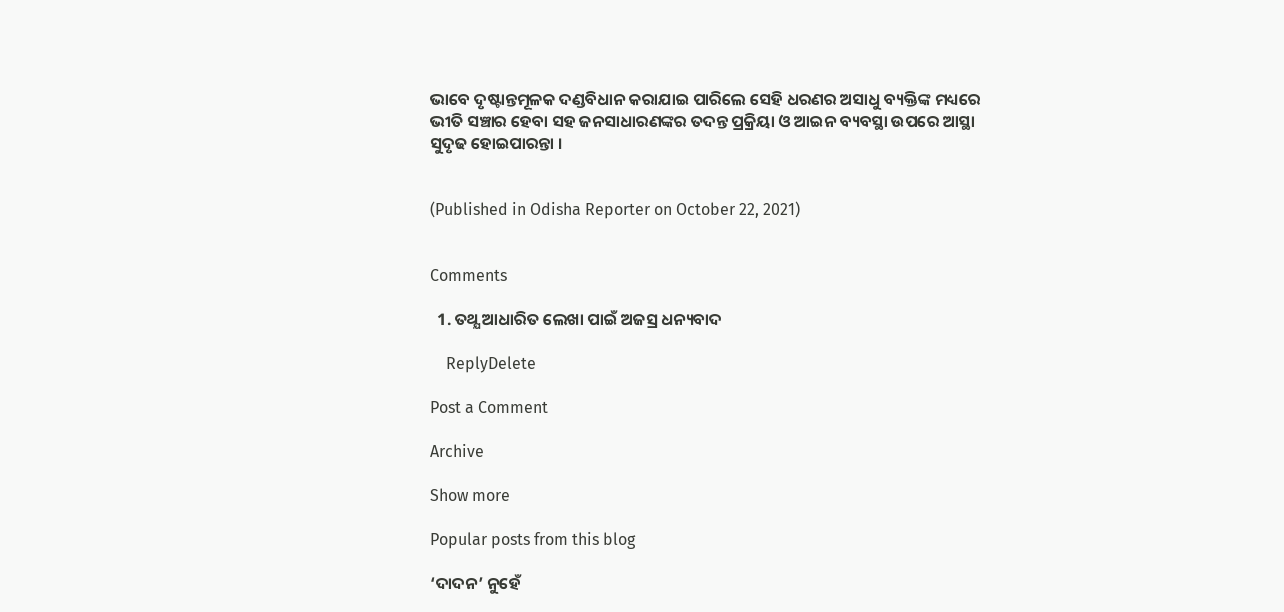ଭାବେ ଦୃଷ୍ଟାନ୍ତମୂଳକ ଦଣ୍ଡବିଧାନ କରାଯାଇ ପାରିଲେ ସେହି ଧରଣର ଅସାଧୁ ବ୍ୟକ୍ତିଙ୍କ ମଧ୍ୟରେ ଭୀତି ସଞ୍ଚାର ହେବା ସହ ଜନସାଧାରଣଙ୍କର ତଦନ୍ତ ପ୍ରକ୍ରିୟା ଓ ଆଇନ ବ୍ୟବସ୍ଥା ଉପରେ ଆସ୍ଥା ସୁଦୃଢ ହୋଇପାରନ୍ତା ।


(Published in Odisha Reporter on October 22, 2021)


Comments

  1. ତଥ୍ଯ ଆଧାରିତ ଲେଖା ପାଇଁ ଅଜସ୍ର ଧନ୍ୟବାଦ

    ReplyDelete

Post a Comment

Archive

Show more

Popular posts from this blog

‘ଦାଦନ’ ନୁହେଁ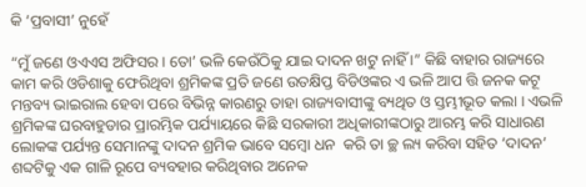କି ‘ପ୍ରବାସୀ’ ନୁହେଁ

“ମୁଁ ଜଣେ ଓଏଏସ ଅଫିସର । ତୋ’ ଭଳି କେଉଁଠିକୁ ଯାଇ ଦାଦନ ଖଟୁ ନାହିଁ ।” କିଛି ବାହାର ରାଜ୍ୟରେ କାମ କରି ଓଡିଶାକୁ ଫେରିଥିବା ଶ୍ରମିକଙ୍କ ପ୍ରତି ଜଣେ ଉତକ୍ଷିପ୍ତ ବିଡିଓଙ୍କର ଏ ଭଳି ଆପ ତ୍ତି ଜନକ କଟୂ ମନ୍ତବ୍ୟ ଭାଇରାଲ ହେବା ପରେ ବିଭିନ୍ନ କାରଣରୁ ତାହା ରାଜ୍ୟବାସୀଙ୍କୁ ବ୍ୟଥିତ ଓ ସ୍ତମ୍ଭୀଭୂତ କଲା । ଏଭଳି ଶ୍ରମିକଙ୍କ ଘରବାହୁଡାର ପ୍ରାରମ୍ଭିକ ପର୍ଯ୍ୟାୟରେ କିଛି ସରକାରୀ ଅଧିକାରୀଙ୍କଠାରୁ ଆରମ୍ଭ କରି ସାଧାରଣ ଲୋକଙ୍କ ପର୍ଯ୍ୟନ୍ତ ସେମାନଙ୍କୁ ଦାଦନ ଶ୍ରମିକ ଭାବେ ସମ୍ବୋ ଧନ  କରି ତା ଚ୍ଛ ଲ୍ୟ କରିବା ସହିତ ‘ଦାଦନ’ ଶବ୍ଦଟିକୁ ଏକ ଗାଳି ରୂପେ ବ୍ୟବହାର କରିଥିବାର ଅନେକ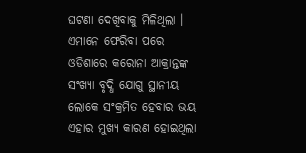ଘଟଣା ଦେଖିବାକୁ ମିଳିଥିଲା । ଏମାନେ ଫେରିବା ପରେ ଓଡିଶାରେ କରୋନା ଆକ୍ରାନ୍ତଙ୍କ ସଂଖ୍ୟା ବୃଦ୍ଧି ଯୋଗୁ ସ୍ଥାନୀୟ ଲୋକେ ସଂକ୍ରମିତ ହେବାର ଭୟ ଏହାର ମୁଖ୍ୟ କାରଣ ହୋଇଥିଲା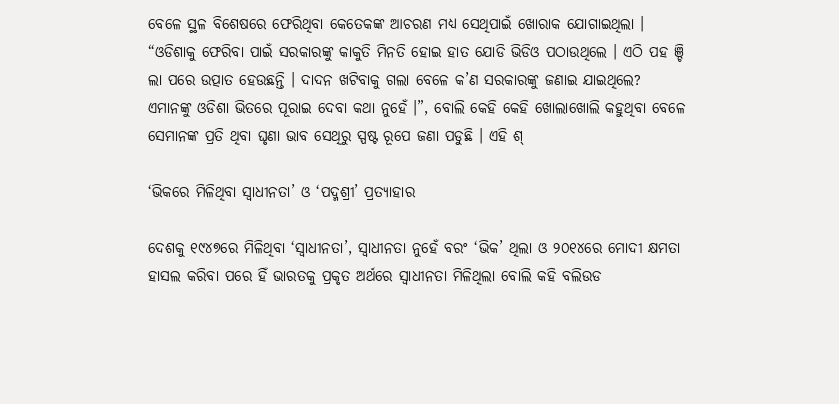ବେଳେ ସ୍ଥଳ ବିଶେଷରେ ଫେରିଥିବା କେତେକଙ୍କ ଆଚରଣ ମଧ୍ୟ ସେଥିପାଇଁ ଖୋରାକ ଯୋଗାଇଥିଲା । “ଓଡିଶାକୁ ଫେରିବା ପାଇଁ ସରକାରଙ୍କୁ କାକୁତି ମିନତି ହୋଇ ହାତ ଯୋଡି ଭିଡିଓ ପଠାଉଥିଲେ । ଏଠି ପହ ଞ୍ଚି ଲା ପରେ ଉତ୍ପାତ ହେଉଛନ୍ତି । ଦାଦନ ଖଟିବାକୁ ଗଲା ବେଳେ କ’ଣ ସରକାରଙ୍କୁ ଜଣାଇ ଯାଇଥିଲେ? ଏମାନଙ୍କୁ ଓଡିଶା ଭିତରେ ପୂରାଇ ଦେବା କଥା ନୁହେଁ ।”, ବୋଲି କେହି କେହି ଖୋଲାଖୋଲି କହୁଥିବା ବେଳେ ସେମାନଙ୍କ ପ୍ରତି ଥିବା ଘୃଣା ଭାବ ସେଥିରୁ ସ୍ପଷ୍ଟ ରୂପେ ଜଣା ପଡୁଛି । ଏହି ଶ୍

‘ଭିକରେ ମିଳିଥିବା ସ୍ୱାଧୀନତା’ ଓ ‘ପଦ୍ମଶ୍ରୀ’ ପ୍ରତ୍ୟାହାର

ଦେଶକୁ ୧୯୪୭ରେ ମିଳିଥିବା ‘ସ୍ୱାଧୀନତା’, ସ୍ୱାଧୀନତା ନୁହେଁ ବରଂ ‘ଭିକ’ ଥିଲା ଓ ୨୦୧୪ରେ ମୋଦୀ କ୍ଷମତା ହାସଲ କରିବା ପରେ ହିଁ ଭାରତକୁ ପ୍ରକୃତ ଅର୍ଥରେ ସ୍ୱାଧୀନତା ମିଳିଥିଲା ବୋଲି କହି ବଲିଉଡ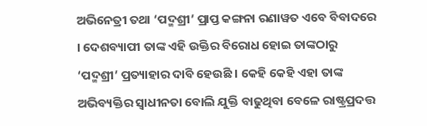ଅଭିନେତ୍ରୀ ତଥା ‘ପଦ୍ମଶ୍ରୀ’ ପ୍ରାପ୍ତ କଙ୍ଗନା ରଣାୱତ ଏବେ ବିବାଦରେ । ଦେଶବ୍ୟାପୀ ତାଙ୍କ ଏହି ଉକ୍ତିର ବିରୋଧ ହୋଇ ତାଙ୍କଠାରୁ ‘ପଦ୍ମଶ୍ରୀ’ ପ୍ରତ୍ୟାହାର ଦାବି ହେଉଛି । କେହି କେହି ଏହା ତାଙ୍କ ଅଭିବ୍ୟକ୍ତିର ସ୍ୱାଧୀନତା ବୋଲି ଯୁକ୍ତି ବାଢୁଥିବା ବେଳେ ରାଷ୍ଟ୍ରପ୍ରଦତ୍ତ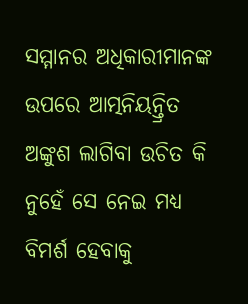ସମ୍ମାନର ଅଧିକାରୀମାନଙ୍କ ଉପରେ ଆତ୍ମନିୟନ୍ତ୍ରିତ ଅଙ୍କୁଶ ଲାଗିବା ଉଚିତ କି ନୁହେଁ ସେ ନେଇ ମଧ୍ୟ ବିମର୍ଶ ହେବାକୁ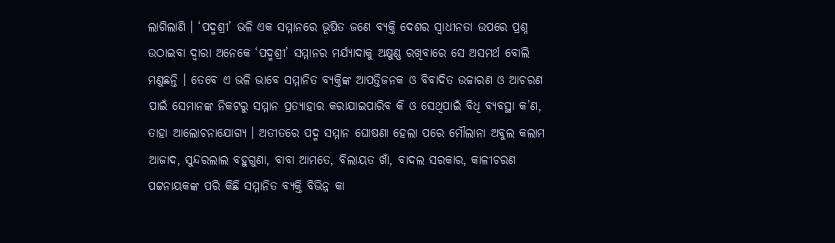ଲାଗିଲାଣି । ‘ପଦ୍ମଶ୍ରୀ’ ଭଳି ଏକ ସମ୍ମାନରେ ଭୂଷିତ ଜଣେ ବ୍ୟକ୍ତି ଦେଶର ସ୍ୱାଧୀନତା ଉପରେ ପ୍ରଶ୍ନ ଉଠାଇବା ଦ୍ୱାରା ଅନେକେ ‘ପଦ୍ମଶ୍ରୀ’ ସମ୍ମାନର ମର୍ଯ୍ୟାଦାକୁ ଅକ୍ଷୁଣ୍ଣ ରଖିବାରେ ସେ ଅସମର୍ଥ ବୋଲି ମଣୁଛନ୍ତି । ତେବେ ଏ ଭଳି ଭାବେ ସମ୍ମାନିତ ବ୍ୟକ୍ତିଙ୍କ ଆପତ୍ତିଜନକ ଓ ବିବାଦିତ ଉଚ୍ଚାରଣ ଓ ଆଚରଣ ପାଇଁ ସେମାନଙ୍କ ନିକଟରୁ ସମ୍ମାନ ପ୍ରତ୍ୟାହାର କରାଯାଇପାରିବ କି ଓ ସେଥିପାଇଁ ବିଧି ବ୍ୟବସ୍ଥା କ’ଣ, ତାହା ଆଲୋଚନାଯୋଗ୍ୟ । ଅତୀତରେ ପଦ୍ମ ସମ୍ମାନ ଘୋଷଣା ହେଲା ପରେ ମୌଲାନା ଅବୁଲ କଲାମ ଆଜାଦ, ସୁନ୍ଦରଲାଲ ବହୁଗୁଣା, ବାବା ଆମତେ, ବିଲାୟତ ଖାଁ, ବାଦଲ ସରକାର, କାଳୀଚରଣ ପଟ୍ଟନାୟକଙ୍କ ପରି କିଛି ସମ୍ମାନିତ ବ୍ୟକ୍ତି ବିଭିନ୍ନ କା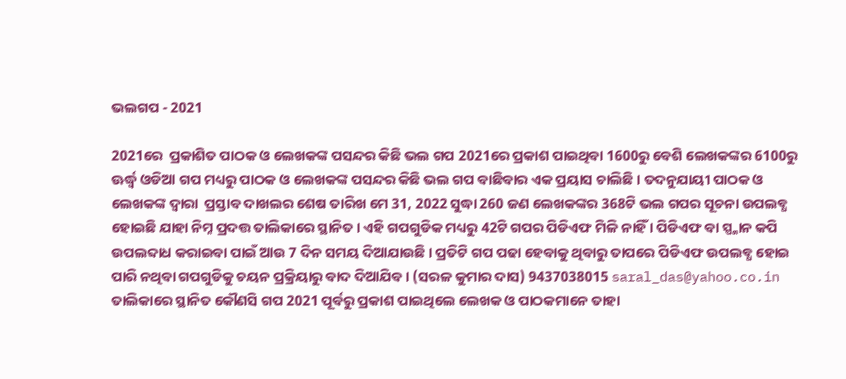ଭଲଗପ - 2021

2021ରେ  ପ୍ରକାଶିତ ପାଠକ ଓ ଲେଖକଙ୍କ ପସନ୍ଦର କିଛି ଭଲ ଗପ 2021ରେ ପ୍ରକାଶ ପାଇଥିବା 1600ରୁ ବେଶି ଲେଖକଙ୍କର 6100ରୁ ଊର୍ଦ୍ଧ୍ୱ ଓଡିଆ ଗପ ମଧ୍ୟରୁ ପାଠକ ଓ ଲେଖକଙ୍କ ପସନ୍ଦର କିଛି ଭଲ ଗପ ବାଛିବାର ଏକ ପ୍ରୟାସ ଚାଲିଛି । ତଦନୁଯାୟୀ ପାଠକ ଓ ଲେଖକଙ୍କ ଦ୍ୱାରା  ପ୍ରସ୍ତାବ ଦାଖଲର ଶେଷ ତାରିଖ ମେ 31, 2022 ସୁଦ୍ଧା 260 ଜଣ ଲେଖକଙ୍କର 368ଟି ଭଲ ଗପର ସୂଚନା ଉପଲବ୍ଧ ହୋଇଛି ଯାହା ନିମ୍ନ ପ୍ରଦତ୍ତ ତାଲିକାରେ ସ୍ଥାନିତ । ଏହି ଗପଗୁଡିକ ମଧ୍ୟରୁ 42ଟି ଗପର ପିଡିଏଫ ମିଳି ନାହିଁ । ପିଡିଏଫ ବା ସ୍ପ୍କାନ କପି ଉପଲବ୍ଦାଧ କରାଇବା ପାଇଁ ଆଉ 7 ଦିନ ସମୟ ଦିଆଯାଉଛି । ପ୍ରତିଟି ଗପ ପଢା ହେବାକୁ ଥିବାରୁ ତାପରେ ପିଡିଏଫ ଉପଲବ୍ଧ ହୋଇ ପାରି ନଥିବା ଗପଗୁଡିକୁ ଚୟନ ପ୍ରକ୍ରିୟାରୁ ବାଦ ଦିଆଯିବ । (ସରଳ କୁମାର ଦାସ) 9437038015 saral_das@yahoo.co.in ତାଲିକାରେ ସ୍ଥାନିତ କୌଣସି ଗପ 2021 ପୂର୍ବରୁ ପ୍ରକାଶ ପାଇଥିଲେ ଲେଖକ ଓ ପାଠକମାନେ ତାହା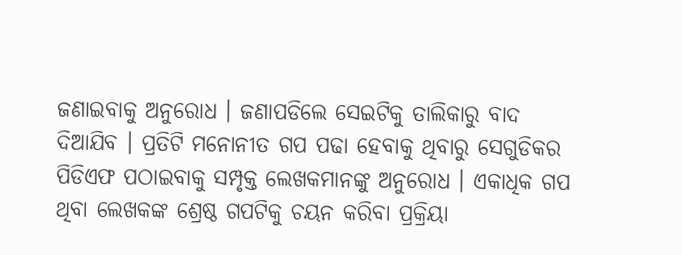ଜଣାଇବାକୁ ଅନୁରୋଧ । ଜଣାପଡିଲେ ସେଇଟିକୁ ତାଲିକାରୁ ବାଦ ଦିଆଯିବ । ପ୍ରତିଟି ମନୋନୀତ ଗପ ପଢା ହେବାକୁ ଥିବାରୁ ସେଗୁଡିକର ପିଡିଏଫ ପଠାଇବାକୁ ସମ୍ପୃକ୍ତ ଲେଖକମାନଙ୍କୁ ଅନୁରୋଧ । ଏକାଧିକ ଗପ ଥିବା ଲେଖକଙ୍କ ଶ୍ରେଷ୍ଠ ଗପଟିକୁ ଚୟନ କରିବା ପ୍ରକ୍ରିୟା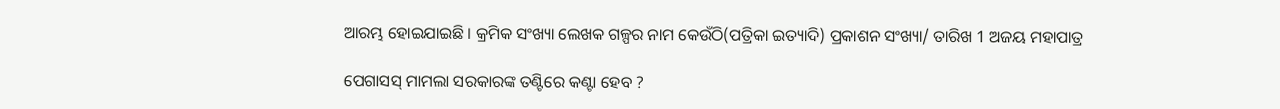ଆରମ୍ଭ ହୋଇଯାଇଛି । କ୍ରମିକ ସଂଖ୍ୟା ଲେଖକ ଗଳ୍ପର ନାମ କେଉଁଠି(ପତ୍ରିକା ଇତ୍ୟାଦି) ପ୍ରକାଶନ ସଂଖ୍ୟା/ ତାରିଖ 1 ଅଜୟ ମହାପାତ୍ର

ପେଗାସସ୍ ମାମଲା ସରକାରଙ୍କ ତଣ୍ଟିରେ କଣ୍ଟା ହେବ ?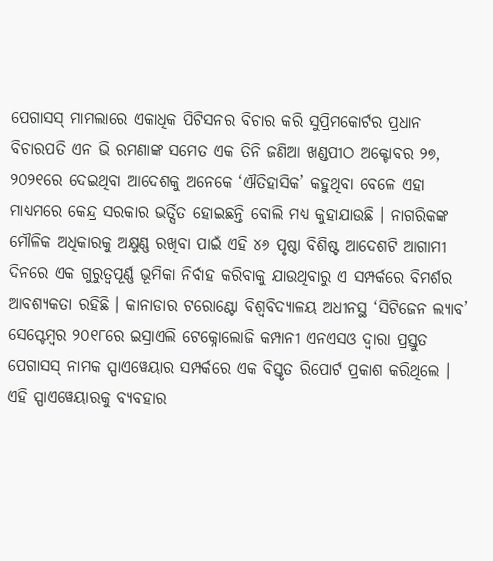ପେଗାସସ୍ ମାମଲାରେ ଏକାଧିକ ପିଟିସନର ବିଚାର କରି ସୁପ୍ରିମକୋର୍ଟର ପ୍ରଧାନ ବିଚାରପତି ଏନ ଭି ରମଣାଙ୍କ ସମେତ ଏକ ତିନି ଜଣିଆ ଖଣ୍ଡପୀଠ ଅକ୍ଟୋବର ୨୭, ୨୦୨୧ରେ ଦେଇଥିବା ଆଦେଶକୁ ଅନେକେ ‘ଐତିହାସିକ’ କହୁଥିବା ବେଳେ ଏହା ମାଧ୍ୟମରେ କେନ୍ଦ୍ର ସରକାର ଭର୍ତ୍ସିତ ହୋଇଛନ୍ତି ବୋଲି ମଧ୍ୟ କୁହାଯାଉଛି । ନାଗରିକଙ୍କ ମୌଳିକ ଅଧିକାରକୁ ଅକ୍ଷୁଣ୍ଣ ରଖିବା ପାଇଁ ଏହି ୪୬ ପୃଷ୍ଠା ବିଶିଷ୍ଟ ଆଦେଶଟି ଆଗାମୀ ଦିନରେ ଏକ ଗୁରୁତ୍ୱପୂର୍ଣ୍ଣ ଭୂମିକା ନିର୍ବାହ କରିବାକୁ ଯାଉଥିବାରୁ ଏ ସମ୍ପର୍କରେ ବିମର୍ଶର ଆବଶ୍ୟକତା ରହିଛି । କାନାଡାର ଟରୋଣ୍ଟୋ ବିଶ୍ୱବିଦ୍ୟାଳୟ ଅଧୀନସ୍ଥ ‘ସିଟିଜେନ ଲ୍ୟାବ’ ସେପ୍ଟେମ୍ୱର ୨୦୧୮ରେ ଇସ୍ରାଏଲି ଟେକ୍ନୋଲୋଜି କମ୍ପାନୀ ଏନଏସଓ ଦ୍ୱାରା ପ୍ରସ୍ତୁତ ପେଗାସସ୍ ନାମକ ସ୍ପାଏୱେୟାର ସମ୍ପର୍କରେ ଏକ ବିସ୍ତୃତ ରିପୋର୍ଟ ପ୍ରକାଶ କରିଥିଲେ । ଏହି ସ୍ପାଏୱେୟାରକୁ ବ୍ୟବହାର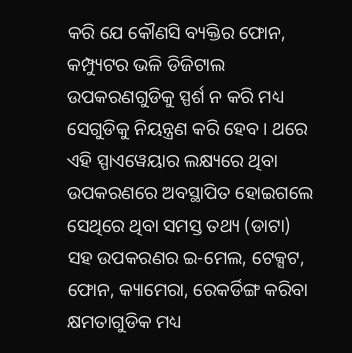କରି ଯେ କୌଣସି ବ୍ୟକ୍ତିର ଫୋନ, କମ୍ପ୍ୟୁଟର ଭଳି ଡିଜିଟାଲ ଉପକରଣଗୁଡିକୁ ସ୍ପର୍ଶ ନ କରି ମଧ୍ୟ ସେଗୁଡିକୁ ନିୟନ୍ତ୍ରଣ କରି ହେବ । ଥରେ ଏହି ସ୍ପାଏୱେୟାର ଲକ୍ଷ୍ୟରେ ଥିବା ଉପକରଣରେ ଅବସ୍ଥାପିତ ହୋଇଗଲେ ସେଥିରେ ଥିବା ସମସ୍ତ ତଥ୍ୟ (ଡାଟା) ସହ ଉପକରଣର ଇ-ମେଲ, ଟେକ୍ସଟ, ଫୋନ, କ୍ୟାମେରା, ରେକର୍ଡିଙ୍ଗ କରିବା କ୍ଷମତାଗୁଡିକ ମଧ୍ୟ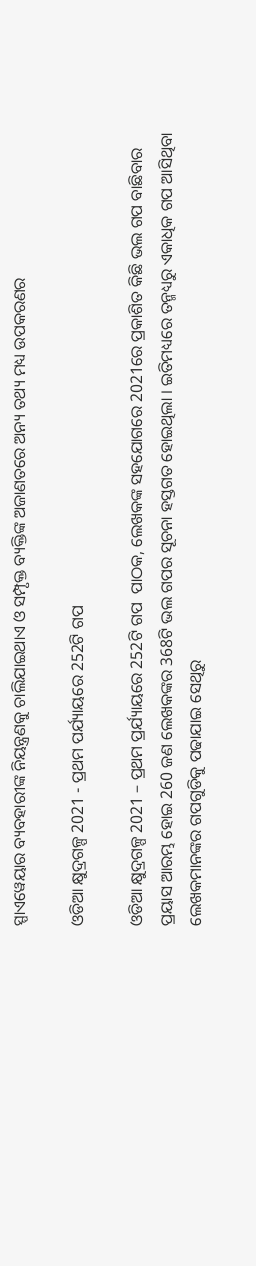ସ୍ପାଏୱେୟାର ବ୍ୟବହାରୀଙ୍କ ନିୟନ୍ତ୍ରଣକୁ ଚାଲିଯାଇଥାଏ ଓ ସମ୍ପୃକ୍ତ ବ୍ୟକ୍ତିଙ୍କ ଅଜାଣତରେ ଅନ୍ୟ ତଥ୍ୟ ମଧ୍ୟ ଉପକରଣର

ଓଡିଆ କ୍ଷୁଦ୍ରଗଳ୍ପ 2021 - ପ୍ରଥମ ପର୍ଯ୍ୟାୟରେ 252ଟି ଗପ

ଓଡିଆ କ୍ଷୁଦ୍ରଗଳ୍ପ 2021 – ପ୍ରଥମ ପ୍ରର୍ଯ୍ୟାୟରେ 252ଟି ଗପ  ପାଠକ, ଲେଖକଙ୍କ ସହଯୋଗରେ 2021ରେ ପ୍ରକାଶିତ କିଛି ଭଲ ଗପ ବାଛିବାର ପ୍ରୟାସ ଆରମ୍ଭ ହୋଇ 260 ଜଣ ଲେଖକଙ୍କର 368ଟି ଭଲ ଗପର ସୂଚନା ହସ୍ତଗତ ହୋଇଥିଲା । ଇତିମଧ୍ୟରେ ତନ୍ମଧ୍ୟରୁ ଏକାଧିକ ଗପ ଆସିଥିବା ଲେଖକମାନଙ୍କର ଗପଗୁଡିକୁ ପଢାଯାଇ ସେଥିରୁ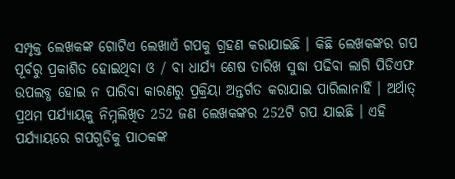ସମ୍ପୃକ୍ତ ଲେଖକଙ୍କ ଗୋଟିଏ ଲେଖାଏଁ ଗପକୁ ଗ୍ରହଣ କରାଯାଇଛି । କିଛି ଲେଖକଙ୍କର ଗପ ପୂର୍ବରୁ ପ୍ରକାଶିତ ହୋଇଥିବା ଓ / ବା ଧାର୍ଯ୍ୟ ଶେଷ ତାରିଖ ସୁଦ୍ଧା ପଢିବା ଲାଗି ପିଡିଏଫ ଉପଲବ୍ଧ ହୋଇ ନ ପାରିବା କାରଣରୁ ପ୍ରକ୍ରିୟା ଅନ୍ତର୍ଗତ କରାଯାଇ ପାରିଲାନାହିଁ । ଅର୍ଥାତ୍ ପ୍ରଥମ ପର୍ଯ୍ୟାୟକୁ ନିମ୍ନଲିଖିତ 252 ଜଣ ଲେଖକଙ୍କର 252ଟି ଗପ ଯାଇଛି । ଏହି ପର୍ଯ୍ୟାୟରେ ଗପଗୁଡିକୁ ପାଠକଙ୍କ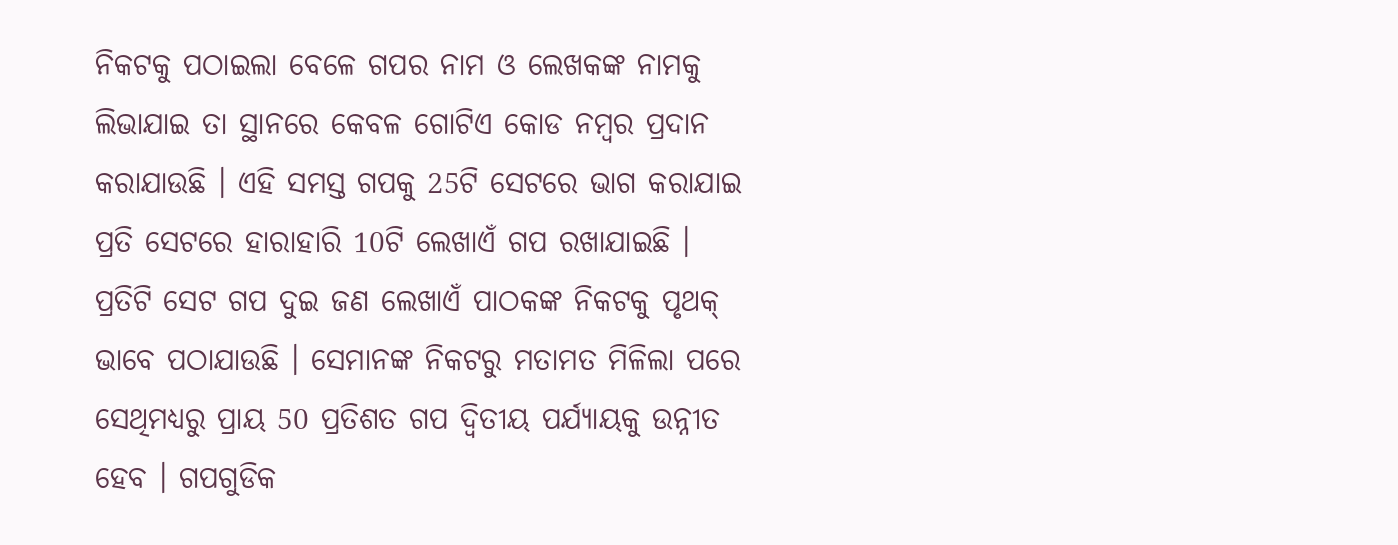ନିକଟକୁ ପଠାଇଲା ବେଳେ ଗପର ନାମ ଓ ଲେଖକଙ୍କ ନାମକୁ ଲିଭାଯାଇ ତା ସ୍ଥାନରେ କେବଳ ଗୋଟିଏ କୋଡ ନମ୍ୱର ପ୍ରଦାନ କରାଯାଉଛି । ଏହି ସମସ୍ତ ଗପକୁ 25ଟି ସେଟରେ ଭାଗ କରାଯାଇ ପ୍ରତି ସେଟରେ ହାରାହାରି 10ଟି ଲେଖାଏଁ ଗପ ରଖାଯାଇଛି । ପ୍ରତିଟି ସେଟ ଗପ ଦୁଇ ଜଣ ଲେଖାଏଁ ପାଠକଙ୍କ ନିକଟକୁ ପୃଥକ୍ ଭାବେ ପଠାଯାଉଛି । ସେମାନଙ୍କ ନିକଟରୁ ମତାମତ ମିଳିଲା ପରେ ସେଥିମଧ୍ୟରୁ ପ୍ରାୟ 50 ପ୍ରତିଶତ ଗପ ଦ୍ୱିତୀୟ ପର୍ଯ୍ୟାୟକୁ ଉନ୍ନୀତ ହେବ । ଗପଗୁଡିକ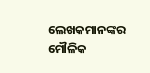ଲେଖକମାନଙ୍କର ମୌଳିକ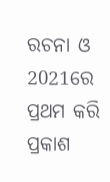ରଚନା ଓ 2021ରେ ପ୍ରଥମ କରି ପ୍ରକାଶ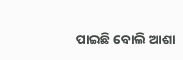ପାଇଛି ବୋଲି ଆଶା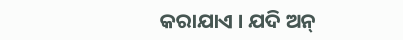କରାଯାଏ । ଯଦି ଅନ୍